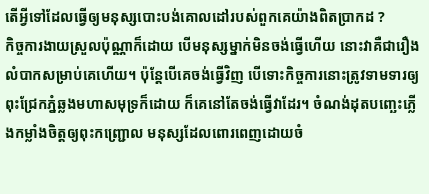តើអ្វីទៅដែលធ្វើឲ្យមនុស្សបោះបង់គោលដៅរបស់ពួកគេយ៉ាងពិតប្រាកដ ?
កិច្ចការងាយស្រួលប៉ុណ្ណាក៏ដោយ បើមនុស្សម្នាក់មិនចង់ធ្វើហើយ នោះវាគឺជារឿងលំបាកសម្រាប់គេហើយ។ ប៉ុន្តែបើគេចង់ធ្វើវិញ បើទោះកិច្ចការនោះត្រូវទាមទារឲ្យពុះជ្រែកភ្នំឆ្លងមហាសមុទ្រក៏ដោយ ក៏គេនៅតែចង់ធ្វើវាដែរ។ ចំណង់ដុតបញ្ឆេះភ្លើងកម្លាំងចិត្តឲ្យពុះកញ្ជ្រោល មនុស្សដែលពោរពេញដោយចំ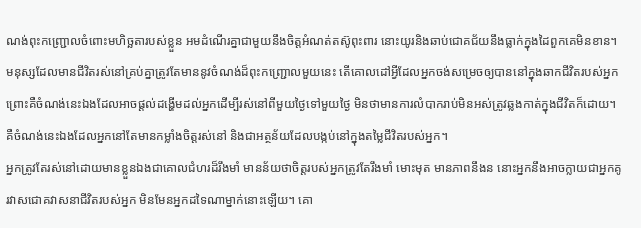ណង់ពុះកញ្ជ្រោលចំពោះមហិច្ឆតារបស់ខ្លួន អមដំណើរគ្នាជាមួយនឹងចិត្តអំណត់តស៊ូពុះពារ នោះយូរនិងឆាប់ជោគជ័យនឹងធ្លាក់ក្នុងដៃពួកគេមិនខាន។
មនុស្សដែលមានជីវិតរស់នៅគ្រប់គ្នាត្រូវតែមាននូវចំណង់ដ៏ពុះកញ្ជ្រោលមួយនេះ តើគោលដៅអ្វីដែលអ្នកចង់សម្រេចឲ្យបាននៅក្នុងឆាកជីវិតរបស់អ្នក ព្រោះគឺចំណង់នេះឯងដែលអាចផ្ដល់ដង្ហើមដល់អ្នកដើម្បីរស់នៅពីមួយថ្ងៃទៅមួយថ្ងៃ មិនថាមានការលំបាករាប់មិនអស់ត្រូវឆ្លងកាត់ក្នុងជីវិតក៏ដោយ។ គឺចំណង់នេះឯងដែលអ្នកនៅតែមានកម្លាំងចិត្តរស់នៅ និងជាអត្ថន័យដែលបង្កប់នៅក្នុងតម្លៃជីវិតរបស់អ្នក។
អ្នកត្រូវតែរស់នៅដោយមានខ្លួនឯងជាគោលជំហរដ៏រឹងមាំ មានន័យថាចិត្តរបស់អ្នកត្រូវតែរឹងមាំ មោះមុត មានភាពនឹងន នោះអ្នកនឹងអាចក្លាយជាអ្នកគូរវាសជោគវាសនាជីវិតរបស់អ្នក មិនមែនអ្នកដទៃណាម្នាក់នោះឡើយ។ គោ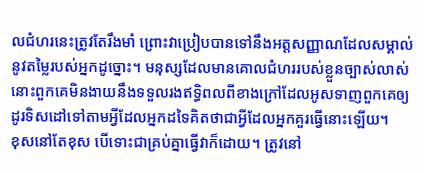លជំហរនេះត្រូវតែរឹងមាំ ព្រោះវាប្រៀបបានទៅនឹងអត្តសញ្ញាណដែលសម្គាល់នូវតម្លៃរបស់អ្នកដូច្នោះ។ មនុស្សដែលមានគោលជំហររបស់ខ្លួនច្បាស់លាស់ នោះពួកគេមិនងាយនឹងទទួលរងឥទ្ធិពលពីខាងក្រៅដែលអូសទាញពួកគេឲ្យដូរទិសដៅទៅតាមអ្វីដែលអ្នកដទៃគិតថាជាអ្វីដែលអ្នកគួរធ្វើនោះឡើយ។
ខុសនៅតែខុស បើទោះជាគ្រប់គ្នាធ្វើវាក៏ដោយ។ ត្រូវនៅ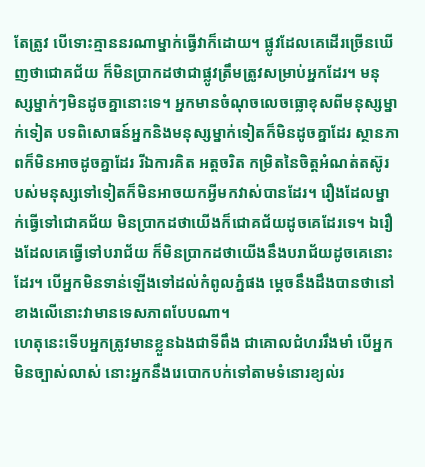តែត្រូវ បើទោះគ្មាននរណាម្នាក់ធ្វើវាក៏ដោយ។ ផ្លូវដែលគេដើរច្រើនឃើញថាជោគជ័យ ក៏មិនប្រាកដថាជាផ្លូវត្រឹមត្រូវសម្រាប់អ្នកដែរ។ មនុស្សម្នាក់ៗមិនដូចគ្នានោះទេ។ អ្នកមានចំណុចលេចធ្លោខុសពីមនុស្សម្នាក់ទៀត បទពិសោធន៍អ្នកនិងមនុស្សម្នាក់ទៀតក៏មិនដូចគ្នាដែរ ស្ថានភាពក៏មិនអាចដូចគ្នាដែរ រីឯការគិត អត្តចរិត កម្រិតនៃចិត្តអំណត់តស៊ូរបស់មនុស្សទៅទៀតក៏មិនអាចយកអ្វីមកវាស់បានដែរ។ រឿងដែលម្នាក់ធ្វើទៅជោគជ័យ មិនប្រាកដថាយើងក៏ជោគជ័យដូចគេដែរទេ។ ឯរឿងដែលគេធ្វើទៅបរាជ័យ ក៏មិនប្រាកដថាយើងនឹងបរាជ័យដូចគេនោះដែរ។ បើអ្នកមិនទាន់ឡើងទៅដល់កំពូលភ្នំផង ម្ដេចនឹងដឹងបានថានៅខាងលើនោះវាមានទេសភាពបែបណា។
ហេតុនេះទើបអ្នកត្រូវមានខ្លួនឯងជាទីពឹង ជាគោលជំហររឹងមាំ បើអ្នកមិនច្បាស់លាស់ នោះអ្នកនឹងរេបោកបក់ទៅតាមទំនោរខ្យល់រ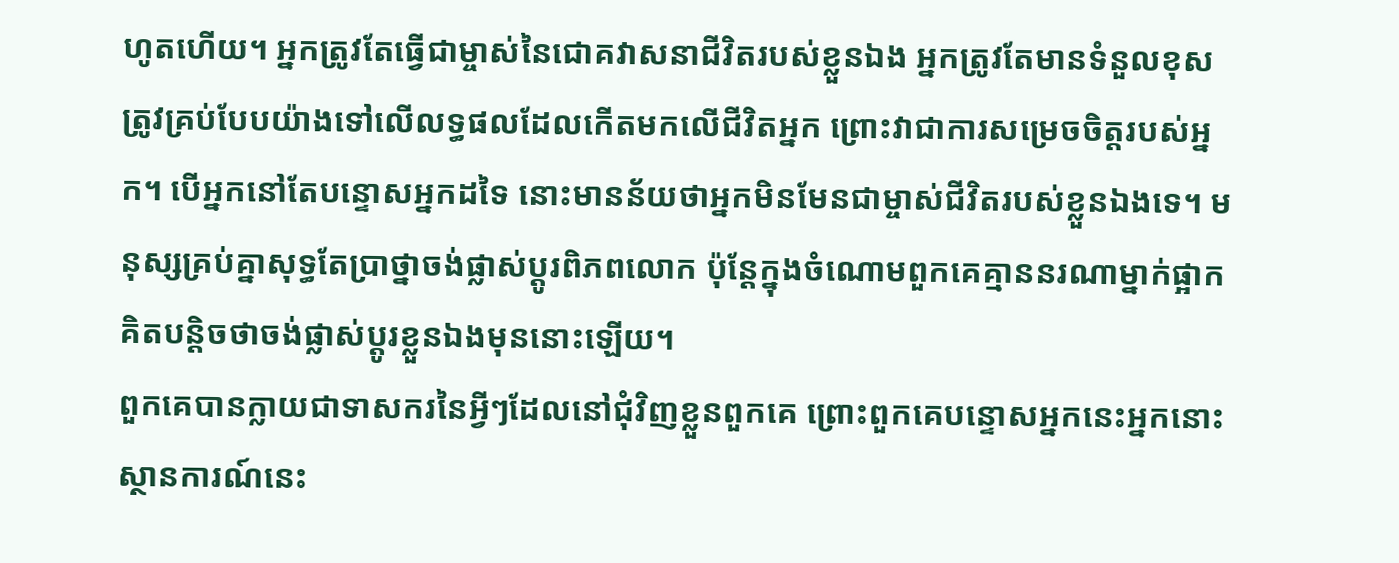ហូតហើយ។ អ្នកត្រូវតែធ្វើជាម្ចាស់នៃជោគវាសនាជីវិតរបស់ខ្លួនឯង អ្នកត្រូវតែមានទំនួលខុសត្រូវគ្រប់បែបយ៉ាងទៅលើលទ្ធផលដែលកើតមកលើជីវិតអ្នក ព្រោះវាជាការសម្រេចចិត្តរបស់អ្នក។ បើអ្នកនៅតែបន្ទោសអ្នកដទៃ នោះមានន័យថាអ្នកមិនមែនជាម្ចាស់ជីវិតរបស់ខ្លួនឯងទេ។ មនុស្សគ្រប់គ្នាសុទ្ធតែប្រាថ្នាចង់ផ្លាស់ប្ដូរពិភពលោក ប៉ុន្តែក្នុងចំណោមពួកគេគ្មាននរណាម្នាក់ផ្អាកគិតបន្តិចថាចង់ផ្លាស់ប្ដូរខ្លួនឯងមុននោះឡើយ។
ពួកគេបានក្លាយជាទាសករនៃអ្វីៗដែលនៅជុំវិញខ្លួនពួកគេ ព្រោះពួកគេបន្ទោសអ្នកនេះអ្នកនោះ ស្ថានការណ៍នេះ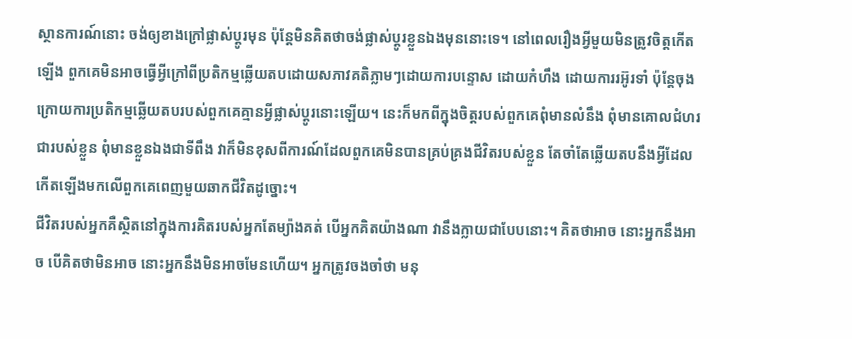ស្ថានការណ៍នោះ ចង់ឲ្យខាងក្រៅផ្លាស់ប្ដូរមុន ប៉ុន្តែមិនគិតថាចង់ផ្លាស់ប្ដូរខ្លួនឯងមុននោះទេ។ នៅពេលរឿងអ្វីមួយមិនត្រូវចិត្តកើតឡើង ពួកគេមិនអាចធ្វើអ្វីក្រៅពីប្រតិកម្មឆ្លើយតបដោយសភាវគតិភ្លាមៗដោយការបន្ទោស ដោយកំហឹង ដោយការរអ៊ូរទាំ ប៉ុន្តែចុងក្រោយការប្រតិកម្មឆ្លើយតបរបស់ពួកគេគ្មានអ្វីផ្លាស់ប្ដូរនោះឡើយ។ នេះក៏មកពីក្នុងចិត្តរបស់ពួកគេពុំមានលំនឹង ពុំមានគោលជំហរជារបស់ខ្លួន ពុំមានខ្លួនឯងជាទីពឹង វាក៏មិនខុសពីការណ៍ដែលពួកគេមិនបានគ្រប់គ្រងជីវិតរបស់ខ្លួន តែចាំតែឆ្លើយតបនឹងអ្វីដែលកើតឡើងមកលើពួកគេពេញមួយឆាកជីវិតដូច្នោះ។
ជីវិតរបស់អ្នកគឺស្ថិតនៅក្នុងការគិតរបស់អ្នកតែម្យ៉ាងគត់ បើអ្នកគិតយ៉ាងណា វានឹងក្លាយជាបែបនោះ។ គិតថាអាច នោះអ្នកនឹងអាច បើគិតថាមិនអាច នោះអ្នកនឹងមិនអាចមែនហើយ។ អ្នកត្រូវចងចាំថា មនុ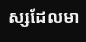ស្សដែលមា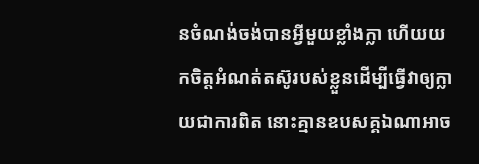នចំណង់ចង់បានអ្វីមួយខ្លាំងក្លា ហើយយកចិត្តអំណត់តស៊ូរបស់ខ្លួនដើម្បីធ្វើវាឲ្យក្លាយជាការពិត នោះគ្មានឧបសគ្គឯណាអាច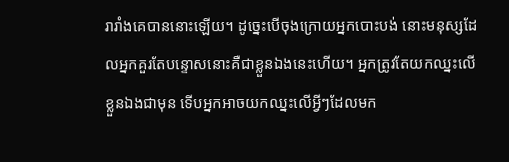រារាំងគេបាននោះឡើយ។ ដូច្នេះបើចុងក្រោយអ្នកបោះបង់ នោះមនុស្សដែលអ្នកគួរតែបន្ទោសនោះគឺជាខ្លួនឯងនេះហើយ។ អ្នកត្រូវតែយកឈ្នះលើខ្លួនឯងជាមុន ទើបអ្នកអាចយកឈ្នះលើអ្វីៗដែលមក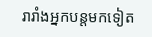រារាំងអ្នកបន្តមកទៀត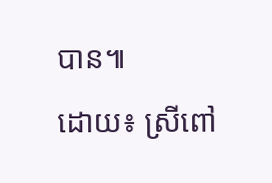បាន៕
ដោយ៖ ស្រីពៅ